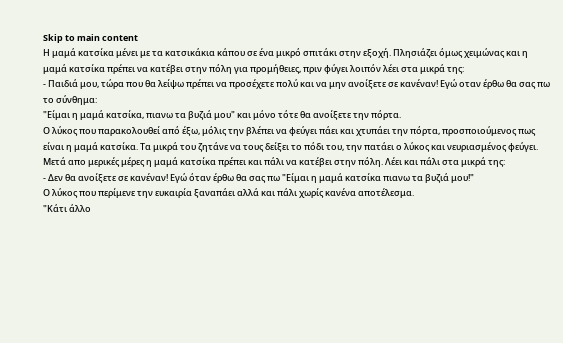Skip to main content
Η μαμά κατσίκα μένει με τα κατσικάκια κάπου σε ένα μικρό σπιτάκι στην εξοχή. Πλησιάζει όμως χειμώνας και η μαμά κατσίκα πρέπει να κατέβει στην πόλη για προμήθειες, πριν φύγει λοιπόν λέει στα μικρά της:
- Παιδιά μου, τώρα που θα λείψω πρέπει να προσέχετε πολύ και να μην ανοίξετε σε κανέναν! Εγώ οταν έρθω θα σας πω το σύνθημα:
"Είμαι η μαμά κατσίκα, πιανω τα βυζιά μου" και μόνο τότε θα ανοίξετε την πόρτα.
Ο λύκος που παρακολουθεί από έξω, μόλις την βλέπει να φεύγει πάει και χτυπάει την πόρτα, προσποιούμενος πως είναι η μαμά κατσίκα. Τα μικρά του ζητάνε να τους δείξει το πόδι του, την πατάει ο λύκος και νευριασμένος φεύγει.
Μετά απο μερικές μέρες η μαμά κατσίκα πρέπει και πάλι να κατέβει στην πόλη. Λέει και πάλι στα μικρά της:
- Δεν θα ανοίξετε σε κανέναν! Εγώ όταν έρθω θα σας πω "Είμαι η μαμά κατσίκα πιανω τα βυζιά μου!"
Ο λύκος που περίμενε την ευκαιρία ξαναπάει αλλά και πάλι χωρίς κανένα αποτέλεσμα.
"Κάτι άλλο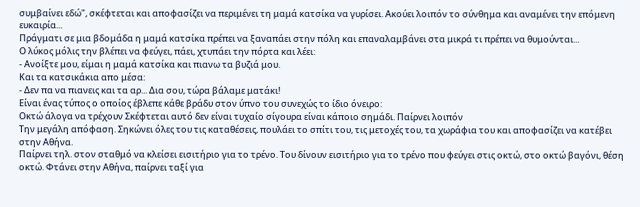συμβαίνει εδώ", σκέφτεται και αποφασίζει να περιμένει τη μαμά κατσίκα να γυρίσει. Ακούει λοιπόν το σύνθημα και αναμένει την επόμενη ευκαιρία...
Πράγματι σε μια βδομάδα η μαμά κατσίκα πρέπει να ξαναπάει στην πόλη και επαναλαμβάνει στα μικρά τι πρέπει να θυμούνται...
Ο λύκος μόλις την βλέπει να φεύγει, πάει, χτυπάει την πόρτα και λέει:
- Ανοίξτε μου, είμαι η μαμά κατσίκα και πιανω τα βυζιά μου.
Και τα κατσικάκια απο μέσα:
- Δεν πα να πιανεις και τα αρ... Δια σου, τώρα βάλαμε ματάκι!
Είναι ένας τύπος ο οποίος έβλεπε κάθε βράδυ στον ύπνο του συνεχώς το ίδιο όνειρο:
Οκτώ άλογα να τρέχουν Σκέφτεται αυτό δεν είναι τυχαίο σίγουρα είναι κάποιο σημάδι. Παίρνει λοιπόν
Την μεγάλη απόφαση. Σηκώνει όλες του τις καταθέσεις, πουλάει το σπίτι του, τις μετοχές του, τα χωράφια του και αποφασίζει να κατέβει στην Αθήνα.
Παίρνει τηλ. στον σταθμό να κλείσει εισιτήριο για το τρένο. Του δίνουν εισιτήριο για το τρένο που φεύγει στις οκτώ, στο οκτώ βαγόνι, θέση οκτώ. Φτάνει στην Αθήνα, παίρνει ταξί για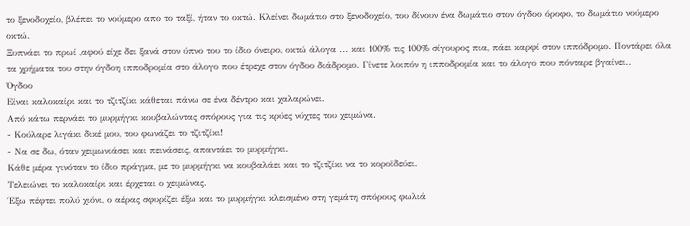το ξενοδοχείο, βλέπει το νούμερο απο το ταξί, ήταν το οκτώ. Κλείνει δωμάτιο στο ξενοδοχείο, του δίνουν ένα δωμάτιο στον όγδοο όροφο, το δωμάτιο νούμερο οκτώ.
Ξυπνάει το πρωί ,αφού είχε δει ξανά στον ύπνο του το ίδιο όνειρο, οκτώ άλογα ... και 100% τις 100% σίγουρος πια, πάει καρφί στον ιππόδρομο. Ποντάρει όλα τα χρήματα του στην όγδοη ιπποδρομία στο άλογο που έτρεχε στον όγδοο διάδρομο. Γίνετε λοιπόν η ιπποδρομία και το άλογο που πόνταρε βγαίνει..
Όγδοο
Είναι καλοκαίρι και το τζιτζίκι κάθεται πάνω σε ένα δέντρο και χαλαρώνει.
Από κάτω περνάει το μυρμήγκι κουβαλώντας σπόρους για τις κρύες νύχτες του χειμώνα.
- Κούλαρε λιγάκι δικέ μου, του φωνάζει το τζιτζίκι!
- Να σε δω, όταν χειμωνιάσει και πεινάσεις, απαντάει το μυρμήγκι.
Κάθε μέρα γινόταν το ίδιο πράγμα, με το μυρμήγκι να κουβαλάει και το τζιτζίκι να το κοροϊδεύει.
Τελειώνει το καλοκαίρι και έρχεται ο χειμώνας.
Έξω πέφτει πολύ χιόνι, ο αέρας σφυρίζει έξω και το μυρμήγκι κλεισμένο στη γεμάτη σπόρους φωλιά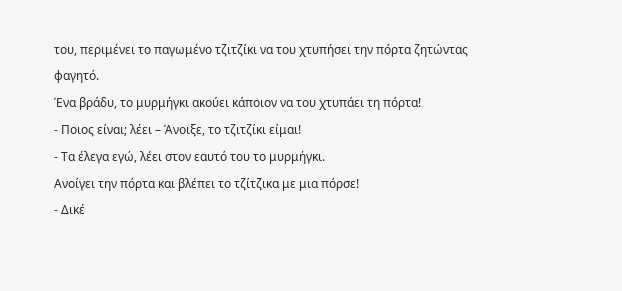του, περιμένει το παγωμένο τζιτζίκι να του χτυπήσει την πόρτα ζητώντας φαγητό.
Ένα βράδυ, το μυρμήγκι ακούει κάποιον να του χτυπάει τη πόρτα!
- Ποιος είναι; λέει – Άνοιξε, το τζιτζίκι είμαι!
- Τα έλεγα εγώ, λέει στον εαυτό του το μυρμήγκι.
Ανοίγει την πόρτα και βλέπει το τζίτζικα με μια πόρσε!
- Δικέ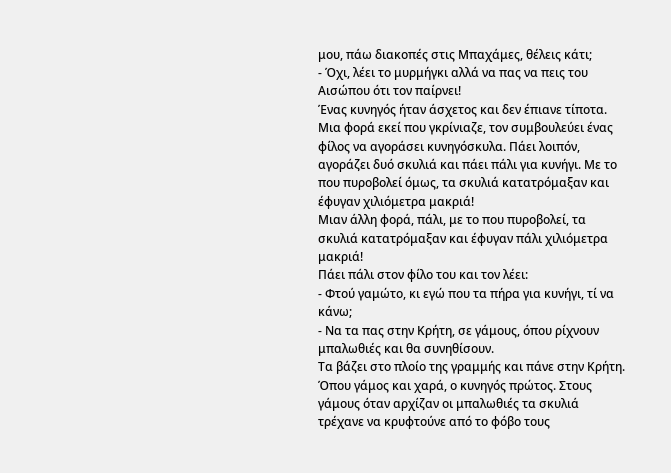μου, πάω διακοπές στις Μπαχάμες, θέλεις κάτι;
- Όχι, λέει το μυρμήγκι αλλά να πας να πεις του Αισώπου ότι τον παίρνει!
Ένας κυνηγός ήταν άσχετος και δεν έπιανε τίποτα. Μια φορά εκεί που γκρίνιαζε, τον συμβουλεύει ένας φίλος να αγοράσει κυνηγόσκυλα. Πάει λοιπόν, αγοράζει δυό σκυλιά και πάει πάλι για κυνήγι. Με το που πυροβολεί όμως, τα σκυλιά κατατρόμαξαν και έφυγαν χιλιόμετρα μακριά!
Μιαν άλλη φορά, πάλι, με το που πυροβολεί, τα σκυλιά κατατρόμαξαν και έφυγαν πάλι χιλιόμετρα μακριά!
Πάει πάλι στον φίλο του και τον λέει:
- Φτού γαμώτο, κι εγώ που τα πήρα για κυνήγι, τί να κάνω;
- Να τα πας στην Κρήτη, σε γάμους, όπου ρίχνουν μπαλωθιές και θα συνηθίσουν.
Τα βάζει στο πλοίο της γραμμής και πάνε στην Κρήτη. Όπου γάμος και χαρά, ο κυνηγός πρώτος. Στους γάμους όταν αρχίζαν οι μπαλωθιές τα σκυλιά τρέχανε να κρυφτούνε από το φόβο τους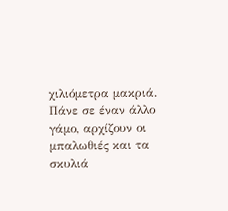χιλιόμετρα μακριά.
Πάνε σε έναν άλλο γάμο, αρχίζουν οι μπαλωθιές και τα σκυλιά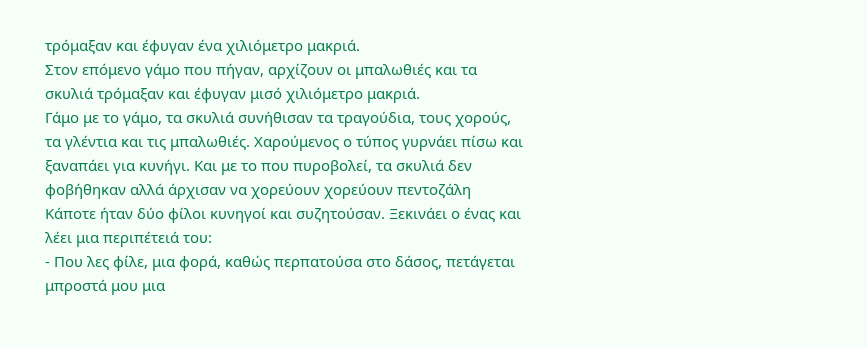τρόμαξαν και έφυγαν ένα χιλιόμετρο μακριά.
Στον επόμενο γάμο που πήγαν, αρχίζουν οι μπαλωθιές και τα σκυλιά τρόμαξαν και έφυγαν μισό χιλιόμετρο μακριά.
Γάμο με το γάμο, τα σκυλιά συνήθισαν τα τραγούδια, τους χορούς, τα γλέντια και τις μπαλωθιές. Χαρούμενος ο τύπος γυρνάει πίσω και ξαναπάει για κυνήγι. Και με το που πυροβολεί, τα σκυλιά δεν φοβήθηκαν αλλά άρχισαν να χορεύουν χορεύουν πεντοζάλη
Κάποτε ήταν δύο φίλοι κυνηγοί και συζητούσαν. Ξεκινάει ο ένας και λέει μια περιπέτειά του:
- Που λες φίλε, μια φορά, καθώς περπατούσα στο δάσος, πετάγεται μπροστά μου μια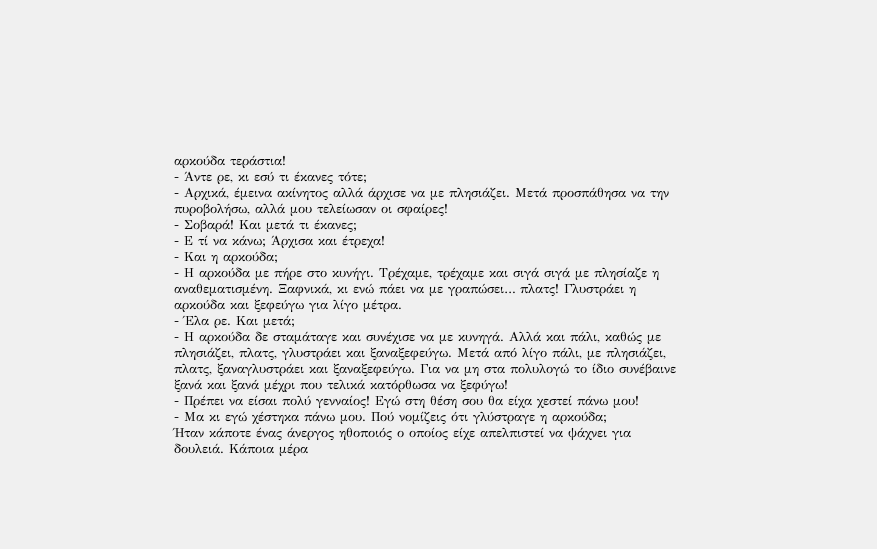αρκούδα τεράστια!
- Άντε ρε, κι εσύ τι έκανες τότε;
- Αρχικά, έμεινα ακίνητος αλλά άρχισε να με πλησιάζει. Μετά προσπάθησα να την πυροβολήσω, αλλά μου τελείωσαν οι σφαίρες!
- Σοβαρά! Και μετά τι έκανες;
- Ε τί να κάνω; Άρχισα και έτρεχα!
- Και η αρκούδα;
- Η αρκούδα με πήρε στο κυνήγι. Τρέχαμε, τρέχαμε και σιγά σιγά με πλησίαζε η αναθεματισμένη. Ξαφνικά, κι ενώ πάει να με γραπώσει… πλατς! Γλυστράει η αρκούδα και ξεφεύγω για λίγο μέτρα.
- Έλα ρε. Και μετά;
- Η αρκούδα δε σταμάταγε και συνέχισε να με κυνηγά. Αλλά και πάλι, καθώς με πλησιάζει, πλατς, γλυστράει και ξαναξεφεύγω. Μετά από λίγο πάλι, με πλησιάζει, πλατς, ξαναγλυστράει και ξαναξεφεύγω. Για να μη στα πολυλογώ το ίδιο συνέβαινε ξανά και ξανά μέχρι που τελικά κατόρθωσα να ξεφύγω!
- Πρέπει να είσαι πολύ γενναίος! Εγώ στη θέση σου θα είχα χεστεί πάνω μου!
- Μα κι εγώ χέστηκα πάνω μου. Πού νομίζεις ότι γλύστραγε η αρκούδα;
Ήταν κάποτε ένας άνεργος ηθοποιός ο οποίος είχε απελπιστεί να ψάχνει για δουλειά. Κάποια μέρα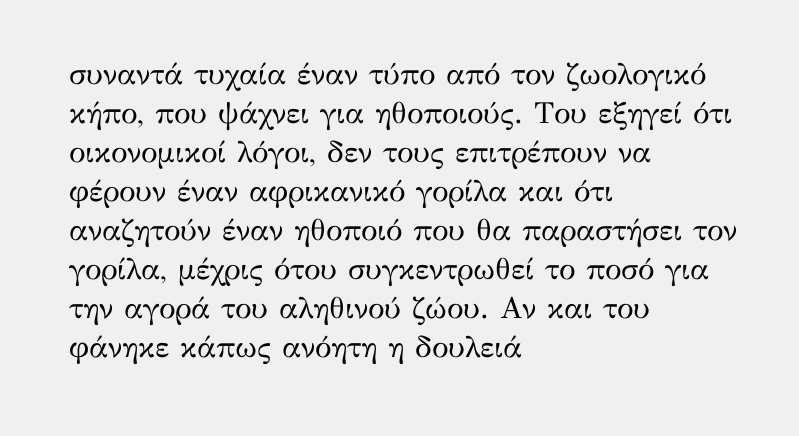συναντά τυχαία έναν τύπο από τον ζωολογικό κήπο, που ψάχνει για ηθοποιούς. Του εξηγεί ότι οικονομικοί λόγοι, δεν τους επιτρέπουν να φέρουν έναν αφρικανικό γορίλα και ότι αναζητούν έναν ηθοποιό που θα παραστήσει τον γορίλα, μέχρις ότου συγκεντρωθεί το ποσό για την αγορά του αληθινού ζώου. Αν και του φάνηκε κάπως ανόητη η δουλειά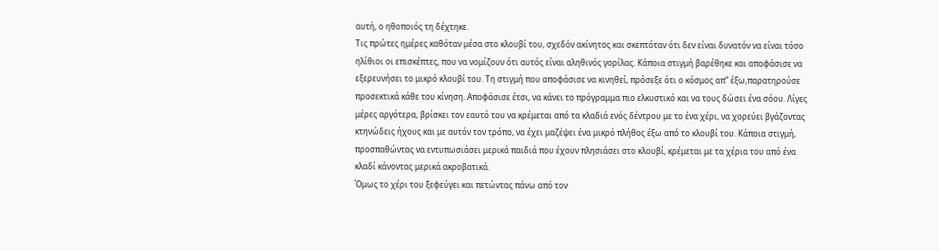αυτή, ο ηθοποιός τη δέχτηκε.
Τις πρώτες ημέρες καθόταν μέσα στο κλουβί του, σχεδόν ακίνητος και σκεπτόταν ότι δεν είναι δυνατόν να είναι τόσο ηλίθιοι οι επισκέπτες, που να νομίζουν ότι αυτός είναι αληθινός γορίλας. Κάποια στιγμή βαρέθηκε και αποφάσισε να εξερευνήσει το μικρό κλουβί του. Τη στιγμή που αποφάσισε να κινηθεί, πρόσεξε ότι ο κόσμος απ” έξω,παρατηρούσε προσεκτικά κάθε του κίνηση. Αποφάσισε έτσι, να κάνει το πρόγραμμα πιο ελκυστικό και να τους δώσει ένα σόου. Λίγες μέρες αργότερα, βρίσκει τον εαυτό του να κρέμεται από τα κλαδιά ενός δέντρου με το ένα χέρι, να χορεύει βγάζοντας κτηνώδεις ήχους και με αυτόν τον τρόπο, να έχει μαζέψει ένα μικρό πλήθος έξω από το κλουβί του. Κάποια στιγμή, προσπαθώντας να εντυπωσιάσει μερικά παιδιά που έχουν πλησιάσει στο κλουβί, κρέμεται με τα χέρια του από ένα κλαδί κάνοντας μερικά ακροβατικά.
Όμως το χέρι του ξεφεύγει και πετώντας πάνω από τον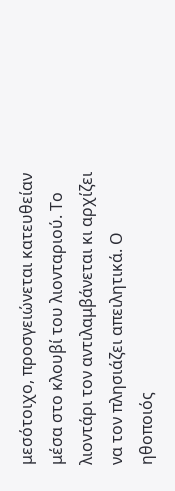μεσότοιχο, προσγειώνεται κατευθείαν μέσα στο κλουβί του λιονταριού. Το λιοντάρι τον αντιλαμβάνεται κι αρχίζει να τον πλησιάζει απειλητικά. Ο ηθοποιός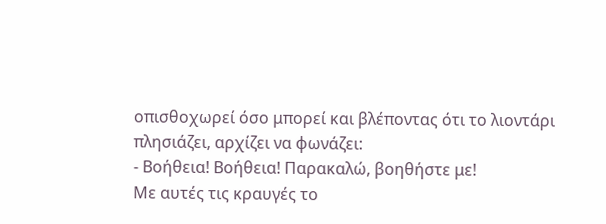οπισθοχωρεί όσο μπορεί και βλέποντας ότι το λιοντάρι πλησιάζει, αρχίζει να φωνάζει:
- Βοήθεια! Βοήθεια! Παρακαλώ, βοηθήστε με!
Με αυτές τις κραυγές το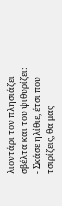λιοντάρι τον πλησιάζει σβέλτα και του ψιθυρίζει:
- Σκάσε ηλίθιε, έτσι που τσιρίζεις, θα μας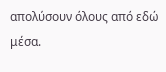απολύσουν όλους από εδώ μέσα.